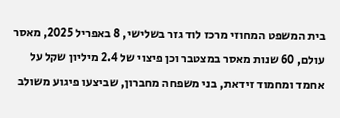בית המשפט המחוזי מרכז לוד גזר בשלישי, 8 באפריל 2025, מאסר עולם, 60 שנות מאסר במצטבר וכן פיצוי של 2.4 מיליון שקל על אחמד ומחמוד זידאת, בני משפחה מחברון, שביצעו פיגוע משולב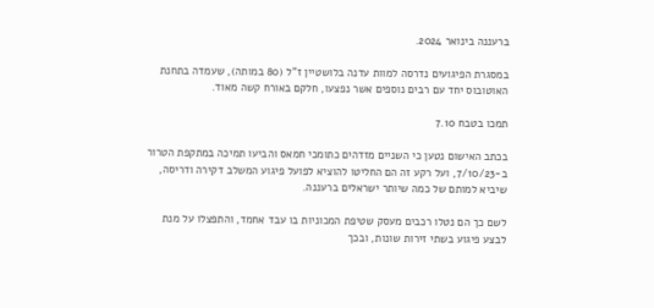ברעננה בינואר 2024.

במסגרת הפיגועים נדרסה למוות עדנה בלושטיין ז”ל (80 במותה), שעמדה בתחנת האוטובוס יחד עם רבים נוספים אשר נפצעו, חלקם באורח קשה מאוד.

תמכו בטבח 7.10

בכתב האישום נטען כי השניים מזדהים כתומכי חמאס והביעו תמיכה במתקפת הטרור ב-7/10/23, ועל רקע זה הם החליטו להוציא לפועל פיגוע המשלב דקירה ודריסה, שיביא למותם של כמה שיותר ישראלים ברעננה.

לשם כך הם נטלו רכבים מעסק שטיפת המכוניות בו עבד אחמד, והתפצלו על מנת לבצע פיגוע בשתי זירות שונות, ובכך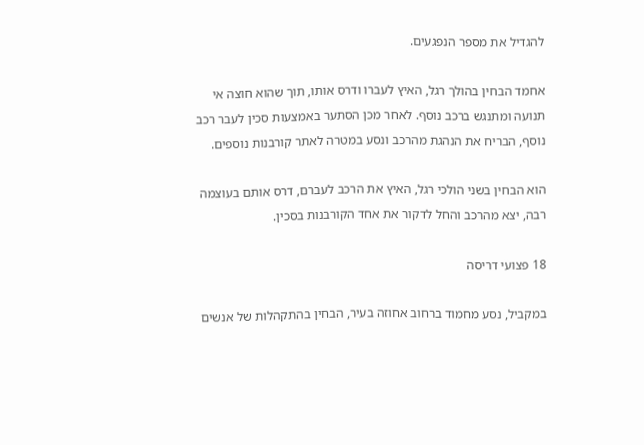להגדיל את מספר הנפגעים.

אחמד הבחין בהולך רגל, האיץ לעברו ודרס אותו, תוך שהוא חוצה אי תנועה ומתנגש ברכב נוסף. לאחר מכן הסתער באמצעות סכין לעבר רכב נוסף, הבריח את הנהגת מהרכב ונסע במטרה לאתר קורבנות נוספים.

הוא הבחין בשני הולכי רגל, האיץ את הרכב לעברם, דרס אותם בעוצמה רבה, יצא מהרכב והחל לדקור את אחד הקורבנות בסכין.

18 פצועי דריסה

במקביל, נסע מחמוד ברחוב אחוזה בעיר, הבחין בהתקהלות של אנשים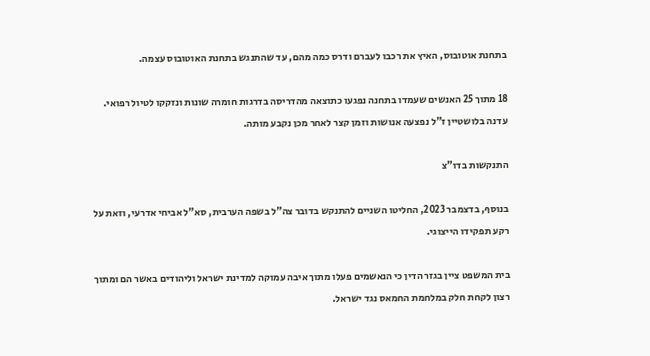בתחנת אוטובוס, האיץ את רכבו לעברם ודרס כמה מהם, עד שהתנגש בתחנת האוטובוס עצמה.

18 מתוך 25 האנשים שעמדו בתחנה נפגעו כתוצאה מהדריסה בדרגות חומרה שונות ונזקקו לטיול רפואי. עדנה בלושטיין ז”ל נפצעה אנושות וזמן קצר לאחר מכן נקבע מותה.

התנקשות בדו”צ

בנוסף, בדצמבר 2023, החליטו השניים להתנקש בדובר צה”ל בשפה הערבית, סא”ל אביחי אדרעי, וזאת על רקע תפקידו הייצוגי.

בית המשפט ציין בגזר הדין כי הנאשמים פעלו מתוך איבה עמוקה למדינת ישראל וליהודים באשר הם ומתוך רצון לקחת חלק במלחמת החמאס נגד ישראל.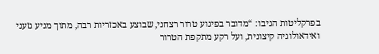בפרקליטות הגיבו: “מדובר בפיגוע טרור רצחני, שבוצע באכזריות רבה, מתוך מניע גזעני ואידאולוגיה קיצונית, ועל רקע מתקפת הטרור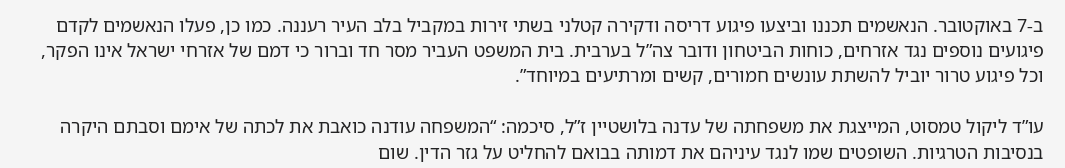ב-7 באוקטובר. הנאשמים תכננו וביצעו פיגוע דריסה ודקירה קטלני בשתי זירות במקביל בלב העיר רעננה. כמו כן, פעלו הנאשמים לקדם פיגועים נוספים נגד אזרחים, כוחות הביטחון ודובר צה”ל בערבית. בית המשפט העביר מסר חד וברור כי דמם של אזרחי ישראל אינו הפקר, וכל פיגוע טרור יוביל להשתת עונשים חמורים, קשים ומרתיעים במיוחד”.

עו”ד ליקול טמסוט, המייצגת את משפחתה של עדנה בלושטיין ז”ל, סיכמה: “המשפחה עודנה כואבת את לכתה של אימם וסבתם היקרה בנסיבות הטרגיות. השופטים שמו לנגד עיניהם את דמותה בבואם להחליט על גזר הדין. שום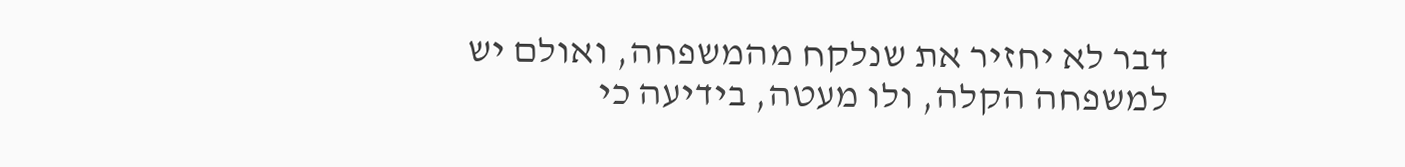דבר לא יחזיר את שנלקח מהמשפחה, ואולם יש למשפחה הקלה, ולו מעטה, בידיעה כי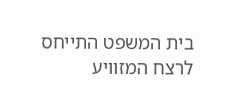בית המשפט התייחס לרצח המזוויע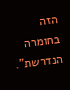הזה בחומרה הנדרשת”.